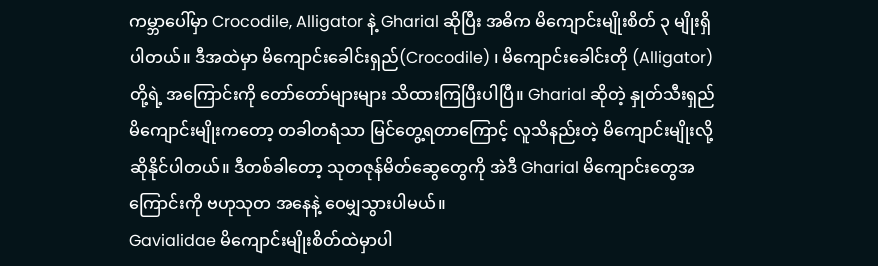ကမ္ဘာပေါ်မှာ Crocodile, Alligator နဲ့ Gharial ဆိုပြီး အဓိက မိကျောင်းမျိုးစိတ် ၃ မျိုးရှိပါတယ်။ ဒီအထဲမှာ မိကျောင်းခေါင်းရှည်(Crocodile) ၊ မိကျောင်းခေါင်းတို (Alligator) တို့ရဲ့ အကြောင်းကို တော်တော်များများ သိထားကြပြီးပါပြီ။ Gharial ဆိုတဲ့ နှုတ်သီးရှည်မိကျောင်းမျိုးကတော့ တခါတရံသာ မြင်တွေ့ရတာကြောင့် လူသိနည်းတဲ့ မိကျောင်းမျိုးလို့ ဆိုနိုင်ပါတယ်။ ဒီတစ်ခါတော့ သုတဇုန်မိတ်ဆွေတွေကို အဲဒီ Gharial မိကျောင်းတွေအကြောင်းကို ဗဟုသုတ အနေနဲ့ ဝေမျှသွားပါမယ်။
Gavialidae မိကျောင်းမျိုးစိတ်ထဲမှာပါ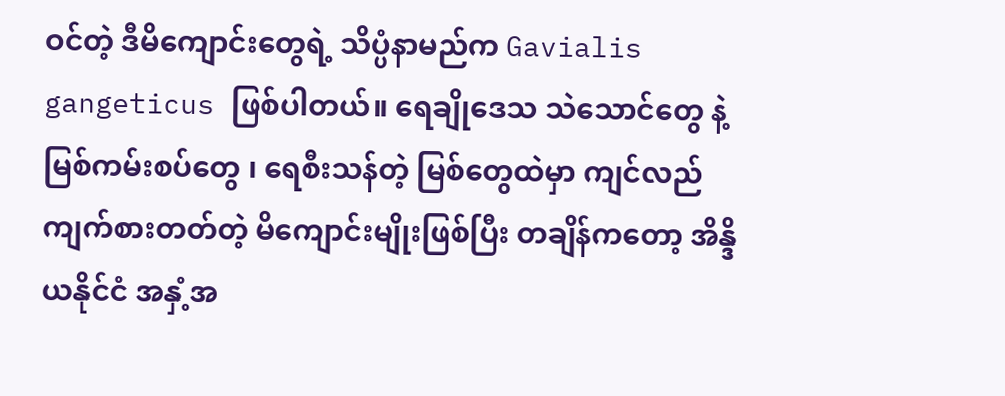ဝင်တဲ့ ဒီမိကျောင်းတွေရဲ့ သိပ္ပံနာမည်က Gavialis gangeticus ဖြစ်ပါတယ်။ ရေချိုဒေသ သဲသောင်တွေ နဲ့ မြစ်ကမ်းစပ်တွေ ၊ ရေစီးသန်တဲ့ မြစ်တွေထဲမှာ ကျင်လည်ကျက်စားတတ်တဲ့ မိကျောင်းမျိုးဖြစ်ပြီး တချိန်ကတော့ အိန္ဒိယနိုင်ငံ အနှံ့အ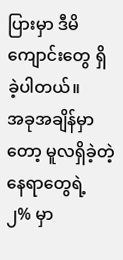ပြားမှာ ဒီမိကျောင်းတွေ ရှိခဲ့ပါတယ်။
အခုအချိန်မှာတော့ မူလရှိခဲ့တဲ့နေရာတွေရဲ့ ၂% မှာ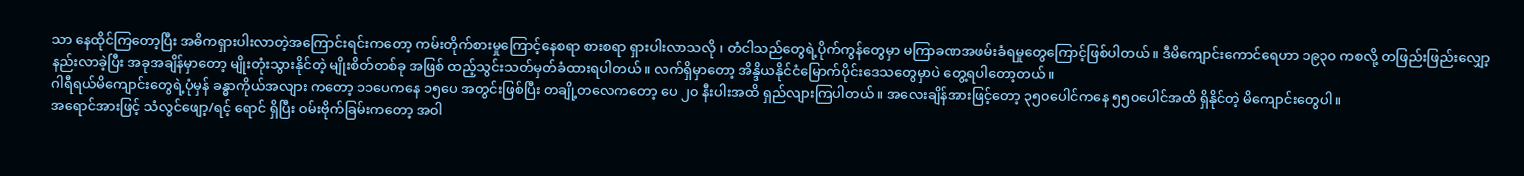သာ နေထိုင်ကြတော့ပြီး အဓိကရှားပါးလာတဲ့အကြောင်းရင်းကတော့ ကမ်းတိုက်စားမှုကြောင့်နေစရာ စားစရာ ရှားပါးလာသလို ၊ တံငါသည်တွေရဲ့ပိုက်ကွန်တွေမှာ မကြာခဏအဖမ်းခံရမှုတွေကြောင့်ဖြစ်ပါတယ်။ ဒီမိကျောင်းကောင်ရေဟာ ၁၉၃၀ ကစလို့ တဖြည်းဖြည်းလျှော့နည်းလာခဲ့ပြီး အခုအချိန်မှာတော့ မျိုးတုံးသွားနိုင်တဲ့ မျိုးစိတ်တစ်ခု အဖြစ် ထည့်သွင်းသတ်မှတ်ခံထားရပါတယ်။ လက်ရှိမှာတော့ အိန္ဒိယနိုင်ငံမြောက်ပိုင်းဒေသတွေမှာပဲ တွေ့ရပါတော့တယ်။
ဂါရီရယ်မိကျောင်းတွေရဲ့ပုံမှန် ခန္ဓာကိုယ်အလျား ကတော့ ၁၁ပေကနေ ၁၅ပေ အတွင်းဖြစ်ပြီး တချို့တလေကတော့ ပေ ၂၀ နီးပါးအထိ ရှည်လျားကြပါတယ်။ အလေးချိန်အားဖြင့်တော့ ၃၅၀ပေါင်ကနေ ၅၅၀ပေါင်အထိ ရှိနိုင်တဲ့ မိကျောင်းတွေပါ။
အရောင်အားဖြင့် သံလွင်ဖျော့/ရင့် ရောင် ရှိပြီး ဝမ်းဗိုက်ခြမ်းကတော့ အဝါ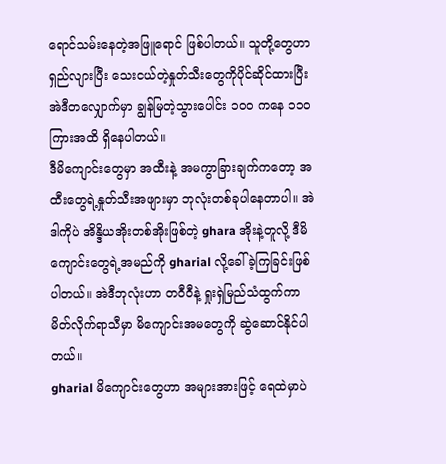ရောင်သမ်းနေတဲ့အဖြူရောင် ဖြစ်ပါတယ်။ သူတို့တွေဟာ ရှည်လျားပြီး သေးငယ်တဲ့နှုတ်သီးတွေကိုပိုင်ဆိုင်ထားပြီး အဲဒီတလျှောက်မှာ ချွန်မြတဲ့သွားပေါင်း ၁၀၀ ကနေ ၁၁၀ကြားအထိ ရှိနေပါတယ်။
ဒီမိကျောင်းတွေမှာ အထီးနဲ့ အမကွာခြားချက်ကတော့ အထီးတွေရဲ့နှုတ်သီးအဖျားမှာ ဘုလုံးတစ်ခုပါနေတာပါ။ အဲဒါကိုပဲ အိန္ဒိယအိုးတစ်အိုးဖြစ်တဲ့ ghara အိုးနဲ့တူလို့ ဒီမိကျောင်းတွေရဲ့အမည်ကို gharial လို့ခေါ်ခဲ့ကြခြင်းဖြစ်ပါတယ်။ အဲဒီဘုလုံးဟာ တဝီဝီနဲ့ ရှုးရှဲမြည်သံထွက်ကာ မိတ်လိုက်ရာသီမှာ မိကျောင်းအမတွေကို ဆွဲဆောင်နိုင်ပါတယ်။
gharial မိကျောင်းတွေဟာ အများအားဖြင့် ရေထဲမှာပဲ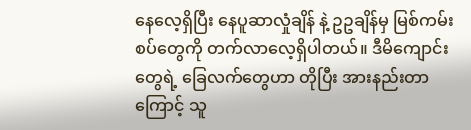နေလေ့ရှိပြီး နေပူဆာလှုံချိန် နဲ့ ဥဥချိန်မှ မြစ်ကမ်းစပ်တွေကို တက်လာလေ့ရှိပါတယ်။ ဒီမိကျောင်းတွေရဲ့ ခြေလက်တွေဟာ တိုပြီး အားနည်းတာကြောင့် သူ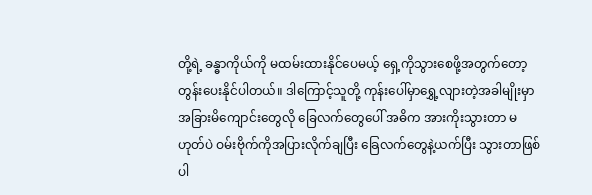တို့ရဲ့ ခန္ဓာကိုယ်ကို မထမ်းထားနိုင်ပေမယ့် ရှေ့ကိုသွားစေဖို့အတွက်တော့ တွန်းပေးနိုင်ပါတယ်။ ဒါကြောင့်သူတို့ ကုန်းပေါ်မှာရွှေ့လျားတဲ့အခါမျိုးမှာ အခြားမိကျောင်းတွေလို ခြေလက်တွေပေါ် အဓိက အားကိုးသွားတာ မဟုတ်ပဲ ဝမ်းဗိုက်ကိုအပြားလိုက်ချပြီး ခြေလက်တွေနဲ့ယက်ပြီး သွားတာဖြစ်ပါ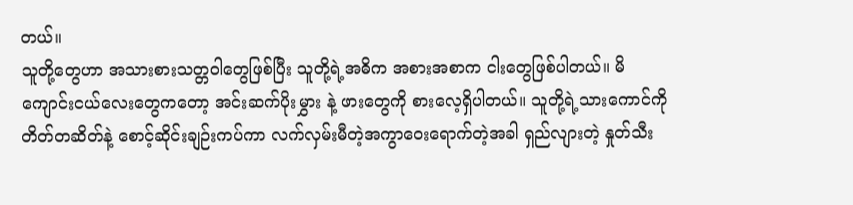တယ်။
သူတို့တွေဟာ အသားစားသတ္တဝါတွေဖြစ်ပြီး သူတို့ရဲ့အဓိက အစားအစာက ငါးတွေဖြစ်ပါတယ်။ မိကျောင်းငယ်လေးတွေကတော့ အင်းဆက်ပိုးမွှား နဲ့ ဖားတွေကို စားလေ့ရှိပါတယ်။ သူတို့ရဲ့သားကောင်ကို တိတ်တဆိတ်နဲ့ စောင့်ဆိုင်းချဉ်းကပ်ကာ လက်လှမ်းမီတဲ့အကွာဝေးရောက်တဲ့အခါ ရှည်လျားတဲ့ နှုတ်သီး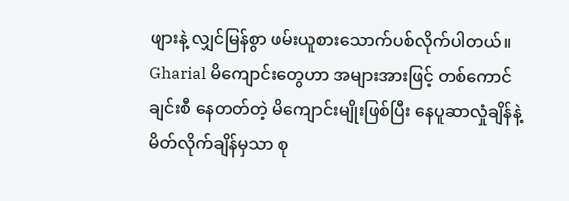ဖျားနဲ့ လျှင်မြန်စွာ ဖမ်းယူစားသောက်ပစ်လိုက်ပါတယ်။
Gharial မိကျောင်းတွေဟာ အများအားဖြင့် တစ်ကောင်ချင်းစီ နေတတ်တဲ့ မိကျောင်းမျိုးဖြစ်ပြီး နေပူဆာလှုံချိန်နဲ့ မိတ်လိုက်ချိန်မှသာ စု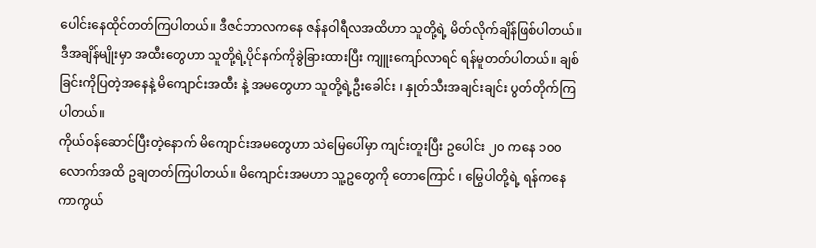ပေါင်းနေထိုင်တတ်ကြပါတယ်။ ဒီဇင်ဘာလကနေ ဇန်နဝါရီလအထိဟာ သူတို့ရဲ့ မိတ်လိုက်ချိန်ဖြစ်ပါတယ်။ ဒီအချိန်မျိုးမှာ အထီးတွေဟာ သူတို့ရဲ့ပိုင်နက်ကိုခွဲခြားထားပြီး ကျူးကျော်လာရင် ရန်မူတတ်ပါတယ်။ ချစ်ခြင်းကိုပြတဲ့အနေနဲ့ မိကျောင်းအထီး နဲ့ အမတွေဟာ သူတို့ရဲ့ဦးခေါင်း ၊ နှုတ်သီးအချင်းချင်း ပွတ်တိုက်ကြပါတယ်။
ကိုယ်ဝန်ဆောင်ပြီးတဲ့နောက် မိကျောင်းအမတွေဟာ သဲမြေပေါ်မှာ ကျင်းတူးပြီး ဥပေါင်း ၂၀ ကနေ ၁၀၀ လောက်အထိ ဥချတတ်ကြပါတယ်။ မိကျောင်းအမဟာ သူ့ဥတွေကို တောကြောင် ၊ မြွေပါတို့ရဲ့ ရန်ကနေ ကာကွယ်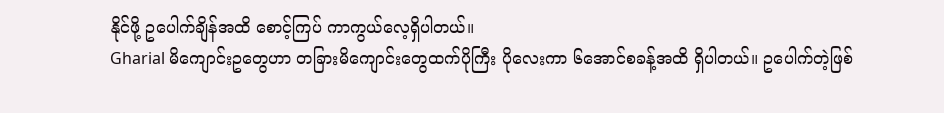နိုင်ဖို့ ဥပေါက်ချိန်အထိ စောင့်ကြပ် ကာကွယ်လေ့ရှိပါတယ်။
Gharial မိကျောင်းဥတွေဟာ တခြားမိကျောင်းတွေထက်ပိုကြီး ပိုလေးကာ ၆အောင်စခန့်အထိ ရှိပါတယ်။ ဥပေါက်တဲ့ဖြစ်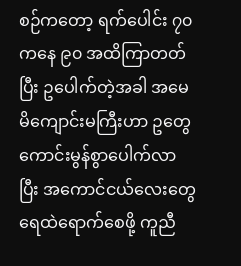စဉ်ကတော့ ရက်ပေါင်း ၇၀ကနေ ၉၀ အထိကြာတတ်ပြီး ဥပေါက်တဲ့အခါ အမေမိကျောင်းမကြီးဟာ ဥတွေကောင်းမွန်စွာပေါက်လာပြီး အကောင်ငယ်လေးတွေရေထဲရောက်စေဖို့ ကူညီ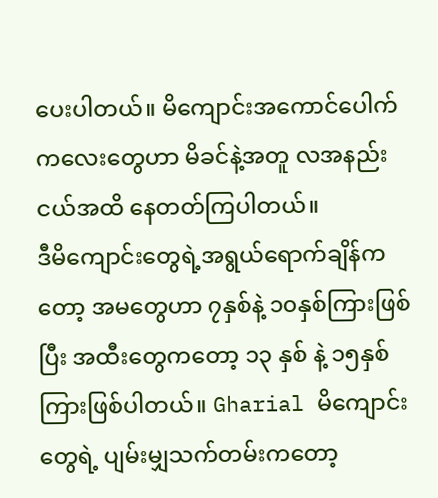ပေးပါတယ်။ မိကျောင်းအကောင်ပေါက်ကလေးတွေဟာ မိခင်နဲ့အတူ လအနည်းငယ်အထိ နေတတ်ကြပါတယ်။
ဒီမိကျောင်းတွေရဲ့အရွယ်ရောက်ချိန်ကတော့ အမတွေဟာ ၇နှစ်နဲ့ ၁၀နှစ်ကြားဖြစ်ပြီး အထီးတွေကတော့ ၁၃ နှစ် နဲ့ ၁၅နှစ်ကြားဖြစ်ပါတယ်။ Gharial မိကျောင်းတွေရဲ့ ပျမ်းမျှသက်တမ်းကတော့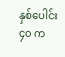နှစ်ပေါင်း ၄၀ က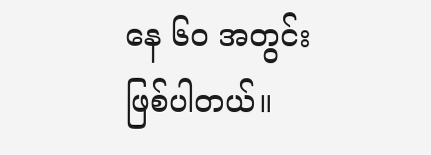နေ ၆၀ အတွင်းဖြစ်ပါတယ်။